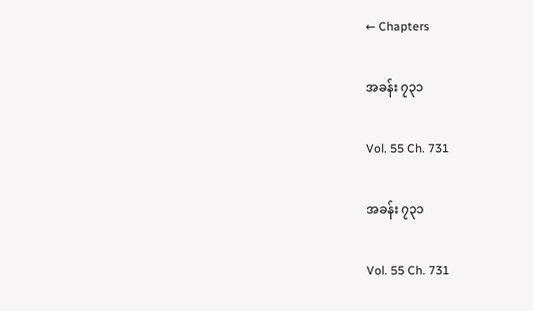← Chapters

အခန်း ၇၃၁

Vol. 55 Ch. 731

အခန်း ၇၃၁

Vol. 55 Ch. 731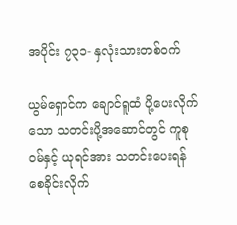အပိုင်း ၇၃၁- နှလုံးသားတစ်ဝက်

ယွမ်ရှောင်က ချောင်ရူထံ ပို့ပေးလိုက်သော သတင်းပို့အဆောင်တွင် ကူစုဝမ်နှင့် ယုရင်အား သတင်းပေးရန် စေခိုင်းလိုက်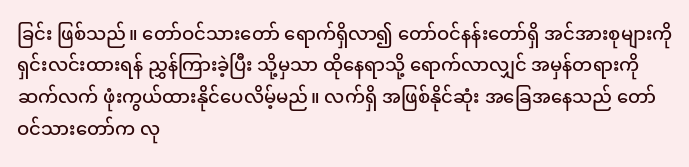ခြင်း ဖြစ်သည်။ တော်ဝင်သားတော် ရောက်ရှိလာ၍ တော်ဝင်နန်းတော်ရှိ အင်အားစုများကို ရှင်းလင်းထားရန် ညွှန်ကြားခဲ့ပြီး သို့မှသာ ထိုနေရာသို့ ရောက်လာလျှင် အမှန်တရားကို ဆက်လက် ဖုံးကွယ်ထားနိုင်ပေလိမ့်မည်။ လက်ရှိ အဖြစ်နိုင်ဆုံး အခြေအနေသည် တော်ဝင်သားတော်က လု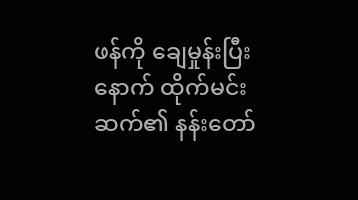ဖန်ကို ချေမှုန်းပြီးနောက် ထိုက်မင်းဆက်၏ နန်းတော်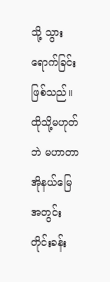သို့ သွားရောက်ခြင်း ဖြစ်သည်။ ထိုသို့မဟုတ်ဘဲ မဟာတာအိုနယ်မြေအတွင်း တိုင်းခန်း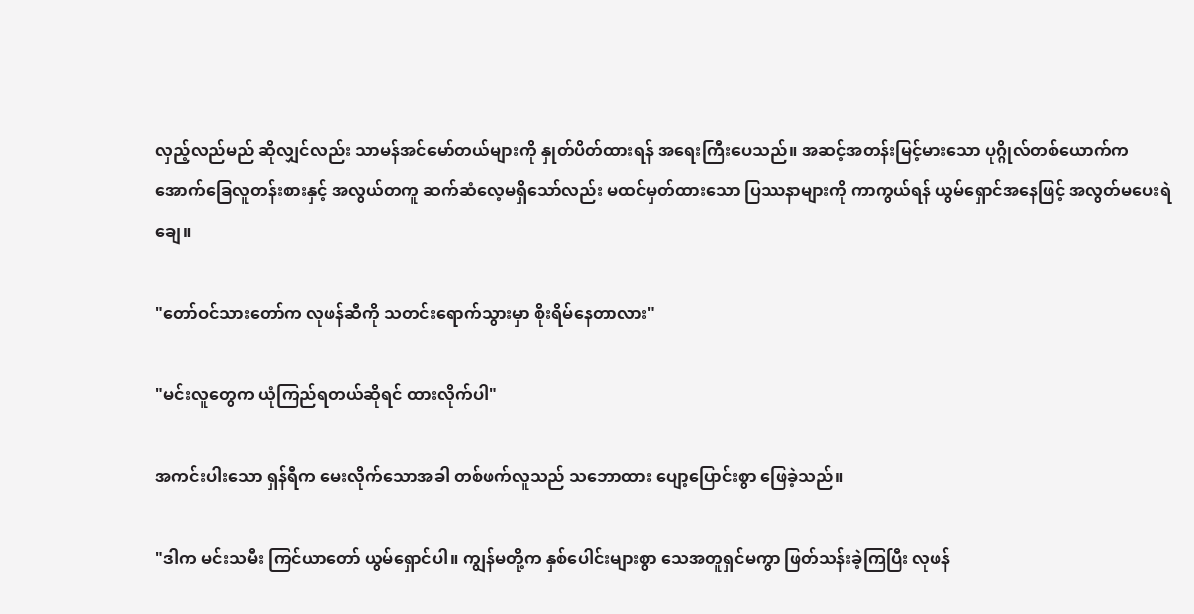လှည့်လည်မည် ဆိုလျှင်လည်း သာမန်အင်မော်တယ်များကို နှုတ်ပိတ်ထားရန် အရေးကြီးပေသည်။ အဆင့်အတန်းမြင့်မားသော ပုဂ္ဂိုလ်တစ်ယောက်က အောက်ခြေလူတန်းစားနှင့် အလွယ်တကူ ဆက်ဆံလေ့မရှိသော်လည်း မထင်မှတ်ထားသော ပြဿနာများကို ကာကွယ်ရန် ယွမ်ရှောင်အနေဖြင့် အလွတ်မပေးရဲချေ။

"တော်ဝင်သားတော်က လုဖန်ဆီကို သတင်းရောက်သွားမှာ စိုးရိမ်နေတာလား"

"မင်းလူတွေက ယုံကြည်ရတယ်ဆိုရင် ထားလိုက်ပါ"

အကင်းပါးသော ရှန်ရီက မေးလိုက်သောအခါ တစ်ဖက်လူသည် သဘောထား ပျော့ပြောင်းစွာ ဖြေခဲ့သည်။

"ဒါက မင်းသမီး ကြင်ယာတော် ယွမ်ရှောင်ပါ။ ကျွန်မတို့က နှစ်ပေါင်းများစွာ သေအတူရှင်မကွာ ဖြတ်သန်းခဲ့ကြပြီး လုဖန်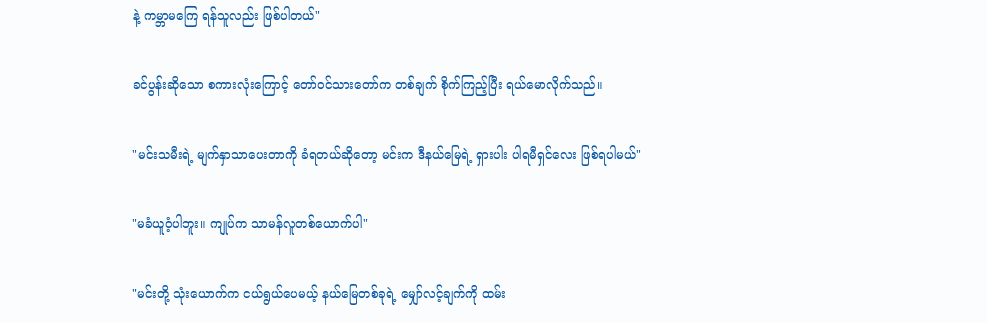နဲ့ ကမ္ဘာမကြေ ရန်သူလည်း ဖြစ်ပါတယ်"

ခင်ပွန်းဆိုသော စကားလုံးကြောင့် တော်ဝင်သားတော်က တစ်ချက် စိုက်ကြည့်ပြီး ရယ်မောလိုက်သည်။

"မင်းသမီးရဲ့ မျက်နှာသာပေးတာကို ခံရတယ်ဆိုတော့ မင်းက ဒီနယ်မြေရဲ့ ရှားပါး ပါရမီရှင်လေး ဖြစ်ရပါမယ်"

"မခံယူဝံ့ပါဘူး။ ကျုပ်က သာမန်လူတစ်ယောက်ပါ"

"မင်းတို့ သုံးယောက်က ငယ်ရွယ်ပေမယ့် နယ်မြေတစ်ခုရဲ့ မျှော်လင့်ချက်ကို ထမ်း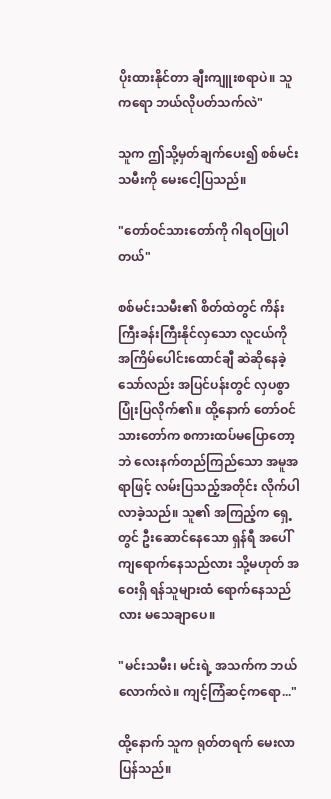ပိုးထားနိုင်တာ ချီးကျူးစရာပဲ။ သူကရော ဘယ်လိုပတ်သက်လဲ"

သူက ဤသို့မှတ်ချက်ပေး၍ စစ်မင်းသမီးကို မေးငေါ့ပြသည်။

"တော်ဝင်သားတော်ကို ဂါရဝပြုပါတယ်"

စစ်မင်းသမီး၏ စိတ်ထဲတွင် ကိန်းကြီးခန်းကြီးနိုင်လှသော လူငယ်ကို အကြိမ်ပေါင်းထောင်ချီ ဆဲဆိုနေခဲ့သော်လည်း အပြင်ပန်းတွင် လှပစွာ ပြုံးပြလိုက်၏။ ထို့နောက် တော်ဝင်သားတော်က စကားထပ်မပြောတော့ဘဲ လေးနက်တည်ကြည်သော အမူအရာဖြင့် လမ်းပြသည့်အတိုင်း လိုက်ပါလာခဲ့သည်။ သူ၏ အကြည့်က ရှေ့တွင် ဦးဆောင်နေသော ရှန်ရီ အပေါ် ကျရောက်နေသည်လား သို့မဟုတ် အဝေးရှိ ရန်သူများထံ ရောက်နေသည်လား မသေချာပေ။

"မင်းသမီး၊ မင်းရဲ့ အသက်က ဘယ်လောက်လဲ။ ကျင့်ကြံဆင့်ကရော..."

ထို့နောက် သူက ရုတ်တရက် မေးလာပြန်သည်။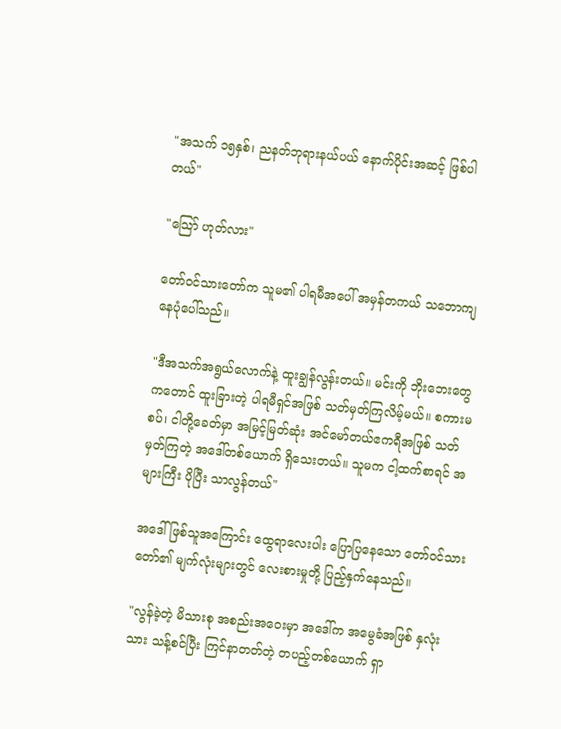"အသက် ၁၅နှစ်၊ ညနတ်ဘုရားနယ်ပယ် နောက်ပိုင်းအဆင့် ဖြစ်ပါတယ်"

"သြော် ဟုတ်လား"

တော်ဝင်သားတော်က သူမ၏ ပါရမီအပေါ် အမှန်တကယ် သဘောကျနေပုံပေါ်သည်။

"ဒီအသက်အရွယ်လောက်နဲ့ ထူးချွန်လွန်းတယ်။ မင်းကို ဘိုးဘေးတွေကတောင် ထူးခြားတဲ့ ပါရမီရှင်အဖြစ် သတ်မှတ်ကြလိမ့်မယ်။ စကားမစပ်၊ ငါတို့ခေတ်မှာ အမြင့်မြတ်ဆုံး အင်မော်တယ်ဧကရီအဖြစ် သတ်မှတ်ကြတဲ့ အဒေါ်တစ်ယောက် ရှိသေးတယ်။ သူမက ငါ့ထက်စာရင် အများကြီး ပိုပြီး သာလွန်တယ်"

အဒေါ်ဖြစ်သူအကြောင်း ထွေရာလေးပါး ပြောပြနေသော တော်ဝင်သားတော်၏ မျက်လုံးများတွင် လေးစားမှုတို့ ပြည့်နှက်နေသည်။

"လွန်ခဲ့တဲ့ မိသားစု အစည်းအဝေးမှာ အဒေါ်က အမွေခံအဖြစ် နှလုံးသား သန့်စင်ပြီး ကြင်နာတတ်တဲ့ တပည့်တစ်ယောက် ရှာ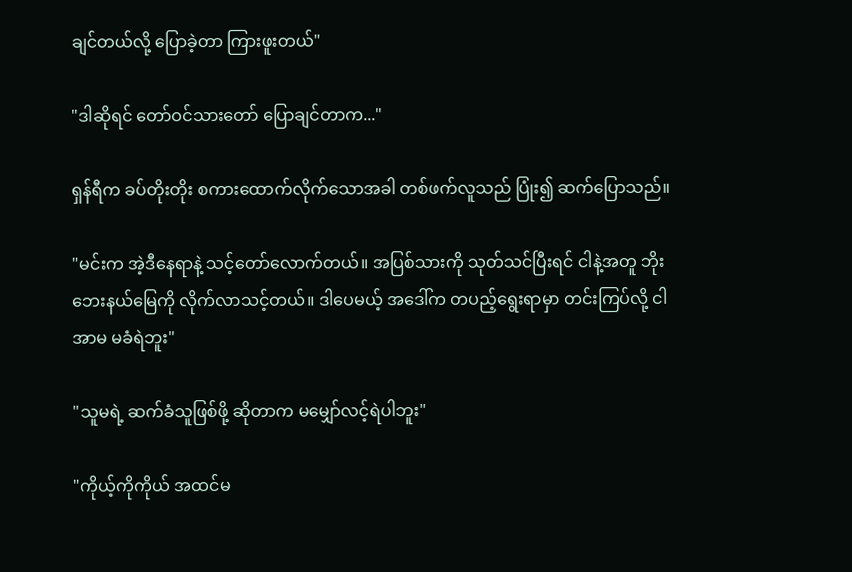ချင်တယ်လို့ ပြောခဲ့တာ ကြားဖူးတယ်"

"ဒါဆိုရင် တော်ဝင်သားတော် ပြောချင်တာက..."

ရှန်ရီက ခပ်တိုးတိုး စကားထောက်လိုက်သောအခါ တစ်ဖက်လူသည် ပြုံး၍ ဆက်ပြောသည်။

"မင်းက အဲ့ဒီနေရာနဲ့ သင့်တော်လောက်တယ်။ အပြစ်သားကို သုတ်သင်ပြီးရင် ငါနဲ့အတူ ဘိုးဘေးနယ်မြေကို လိုက်လာသင့်တယ်။ ဒါပေမယ့် အဒေါ်က တပည့်ရွေးရာမှာ တင်းကြပ်လို့ ငါ အာမ မခံရဲဘူး"

"သူမရဲ့ ဆက်ခံသူဖြစ်ဖို့ ဆိုတာက မမျှော်လင့်ရဲပါဘူး"

"ကိုယ့်ကိုကိုယ် အထင်မ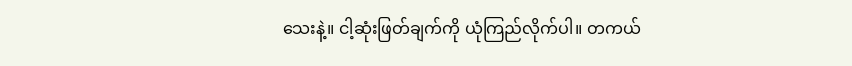သေးနဲ့။ ငါ့ဆုံးဖြတ်ချက်ကို ယုံကြည်လိုက်ပါ။ တကယ်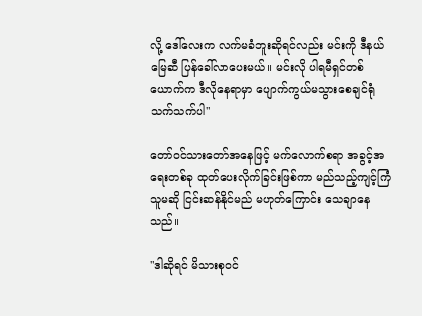လို့ ဒေါ်လေးက လက်မခံဘူးဆိုရင်လည်း မင်းကို ဒီနယ်မြေဆီ ပြန်ခေါ်လာပေးမယ်။ မင်းလို ပါရမီရှင်တစ်ယောက်က ဒီလိုနေရာမှာ ပျောက်ကွယ်မသွားစေချင်ရုံ သက်သက်ပါ"

တော်ဝင်သားတော်အနေဖြင့် မက်လောက်စရာ အခွင့်အရေးတစ်ခု ထုတ်ပေးလိုက်ခြင်းဖြစ်ကာ မည်သည့်ကျင့်ကြံသူမဆို ငြင်းဆန်နိုင်မည် မဟုတ်ကြောင်း သေချာနေသည်။

"ဒါဆိုရင် မိသားစုဝင်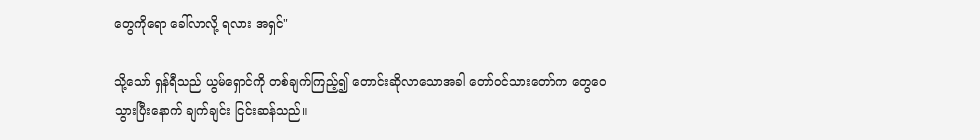တွေကိုရော ခေါ်လာလို့ ရလား အရှင်"

သို့သော် ရှန်ရီသည် ယွမ်ရှောင်ကို တစ်ချက်ကြည့်၍ တောင်းဆိုလာသောအခါ တော်ဝင်သားတော်က တွေဝေသွားပြီးနောက် ချက်ချင်း ငြင်းဆန်သည်။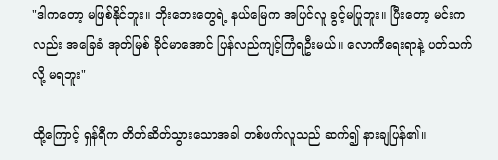"ဒါကတော့ မဖြစ်နိုင်ဘူး။ ဘိုးဘေးတွေရဲ့ နယ်မြေက အပြင်လူ ခွင့်မပြုဘူး။ ပြီးတော့ မင်းကလည်း အခြေခံ အုတ်မြစ် ခိုင်မာအောင် ပြန်လည်ကျင့်ကြံရဦးမယ်။ လောကီရေးရာနဲ့ ပတ်သက်လို့ မရဘူး"

ထို့ကြောင့် ရှန်ရီက တိတ်ဆိတ်သွားသောအခါ တစ်ဖက်လူသည် ဆက်၍ နားချပြန်၏။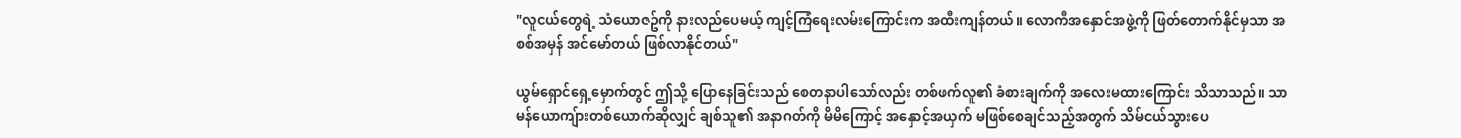"လူငယ်တွေရဲ့ သံယောဇဥ်ကို နားလည်ပေမယ့် ကျင့်ကြံရေးလမ်းကြောင်းက အထီးကျန်တယ်။ လောကီအနှောင်အဖွဲ့ကို ဖြတ်တောက်နိုင်မှသာ အစစ်အမှန် အင်မော်တယ် ဖြစ်လာနိုင်တယ်"

ယွမ်ရှောင်ရှေ့မှောက်တွင် ဤသို့ ပြောနေခြင်းသည် စေတနာပါသော်လည်း တစ်ဖက်လူ၏ ခံစားချက်ကို အလေးမထားကြောင်း သိသာသည်။ သာမန်ယောကျ်ားတစ်ယောက်ဆိုလျှင် ချစ်သူ၏ အနာဂတ်ကို မိမိကြောင့် အနှောင့်အယှက် မဖြစ်စေချင်သည့်အတွက် သိမ်ငယ်သွားပေ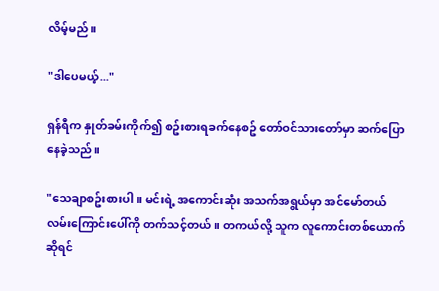လိမ့်မည်။

"ဒါပေမယ့်..."

ရှန်ရီက နှုတ်ခမ်းကိုက်၍ စဥ်းစားရခက်နေစဥ် တော်ဝင်သားတော်မှာ ဆက်ပြောနေခဲ့သည်။

"သေချာစဥ်းစားပါ။ မင်းရဲ့ အကောင်းဆုံး အသက်အရွယ်မှာ အင်မော်တယ်လမ်းကြောင်းပေါ်ကို တက်သင့်တယ်။ တကယ်လို့ သူက လူကောင်းတစ်ယောက်ဆိုရင်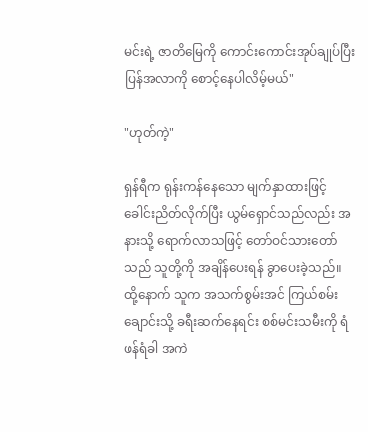မင်းရဲ့ ဇာတိမြေကို ကောင်းကောင်းအုပ်ချုပ်ပြီး ပြန်အလာကို စောင့်နေပါလိမ့်မယ်"

"ဟုတ်ကဲ့"

ရှန်ရီက ရုန်းကန်နေသော မျက်နှာထားဖြင့် ခေါင်းညိတ်လိုက်ပြီး ယွမ်ရှောင်သည်လည်း အနားသို့ ရောက်လာသဖြင့် တော်ဝင်သားတော်သည် သူတို့ကို အချိန်ပေးရန် ခွာပေးခဲ့သည်။ ထို့နောက် သူက အသက်စွမ်းအင် ကြယ်စမ်းချောင်းသို့ ခရီးဆက်နေရင်း စစ်မင်းသမီးကို ရံဖန်ရံခါ အကဲ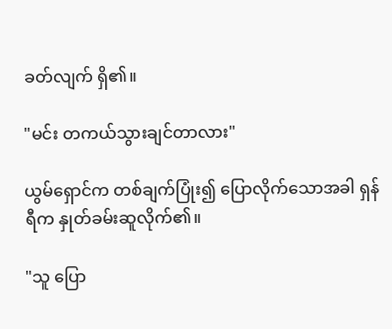ခတ်လျက် ရှိ၏။

"မင်း တကယ်သွားချင်တာလား"

ယွမ်ရှောင်က တစ်ချက်ပြုံး၍ ပြောလိုက်သောအခါ ရှန်ရီက နှုတ်ခမ်းဆူလိုက်၏။

"သူ ပြော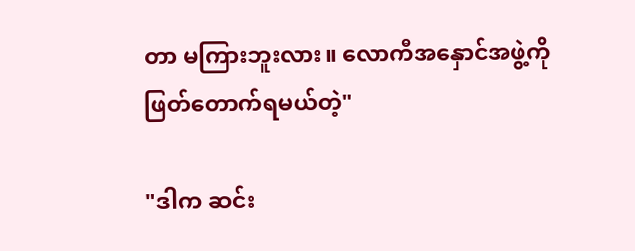တာ မကြားဘူးလား။ လောကီအနှောင်အဖွဲ့ကို ဖြတ်တောက်ရမယ်တဲ့"

"ဒါက ဆင်း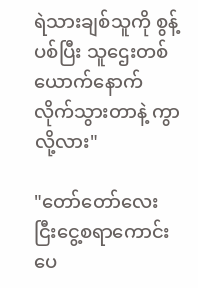ရဲသားချစ်သူကို စွန့်ပစ်ပြီး သူဌေးတစ်ယောက်နောက် လိုက်သွားတာနဲ့ ကွာလို့လား"

"တော်တော်လေး ငြီးငွေ့စရာကောင်းပေ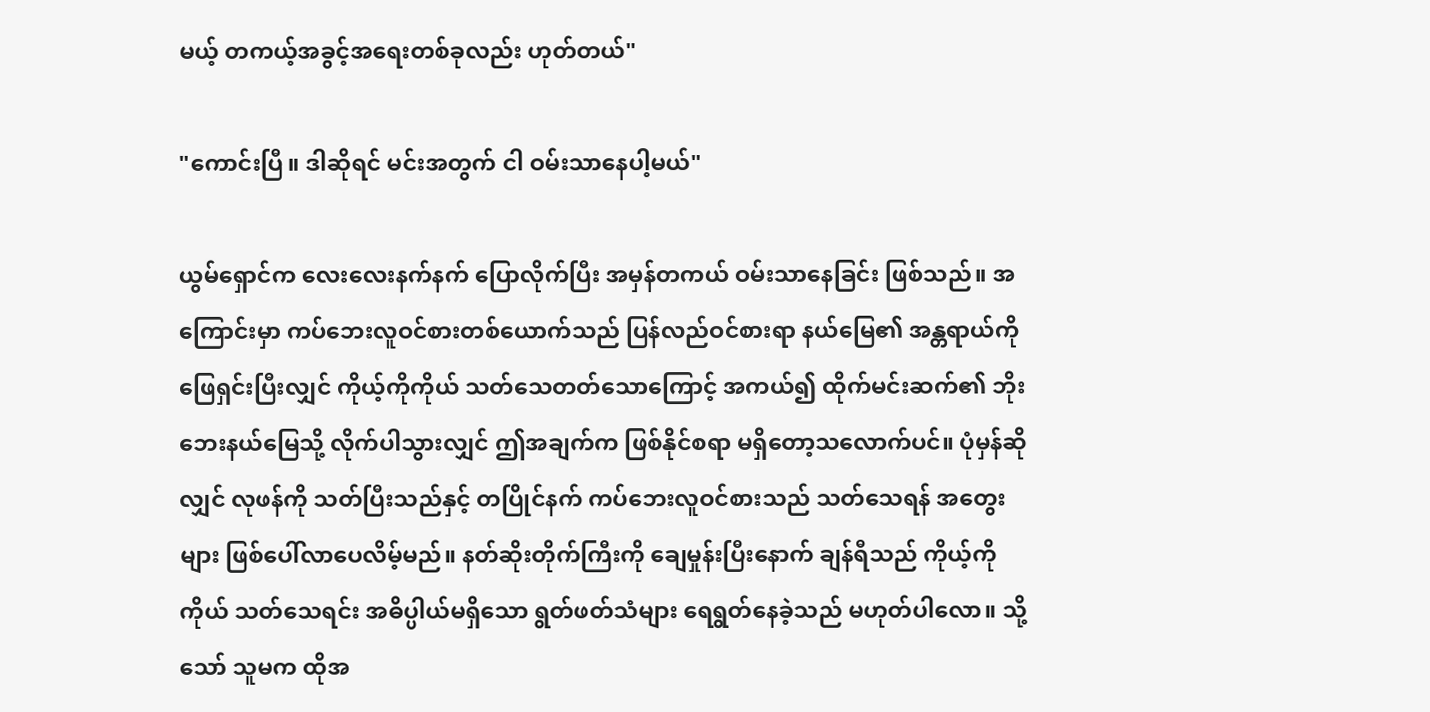မယ့် တကယ့်အခွင့်အရေးတစ်ခုလည်း ဟုတ်တယ်"

"ကောင်းပြီ။ ဒါဆိုရင် မင်းအတွက် ငါ ဝမ်းသာနေပါ့မယ်"

ယွမ်ရှောင်က လေးလေးနက်နက် ပြောလိုက်ပြီး အမှန်တကယ် ဝမ်းသာနေခြင်း ဖြစ်သည်။ အကြောင်းမှာ ကပ်ဘေးလူဝင်စားတစ်ယောက်သည် ပြန်လည်ဝင်စားရာ နယ်မြေ၏ အန္တရာယ်ကို ဖြေရှင်းပြီးလျှင် ကိုယ့်ကိုကိုယ် သတ်သေတတ်သောကြောင့် အကယ်၍ ထိုက်မင်းဆက်၏ ဘိုးဘေးနယ်မြေသို့ လိုက်ပါသွားလျှင် ဤအချက်က ဖြစ်နိုင်စရာ မရှိတော့သလောက်ပင်။ ပုံမှန်ဆိုလျှင် လုဖန်ကို သတ်ပြီးသည်နှင့် တပြိုင်နက် ကပ်ဘေးလူဝင်စားသည် သတ်သေရန် အတွေးများ ဖြစ်ပေါ်လာပေလိမ့်မည်။ နတ်ဆိုးတိုက်ကြီးကို ချေမှုန်းပြီးနောက် ချန်ရီသည် ကိုယ့်ကိုကိုယ် သတ်သေရင်း အဓိပ္ပါယ်မရှိသော ရွတ်ဖတ်သံများ ရေရွတ်နေခဲ့သည် မဟုတ်ပါလော။ သို့သော် သူမက ထိုအ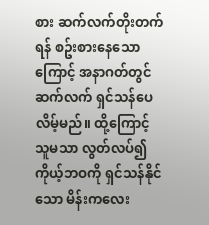စား ဆက်လက်တိုးတက်ရန် စဥ်းစားနေသောကြောင့် အနာဂတ်တွင် ဆက်လက် ရှင်သန်ပေလိမ့်မည်။ ထို့ကြောင့် သူမသာ လွတ်လပ်၍ ကိုယ့်ဘဝကို ရှင်သန်နိုင်သော မိန်းကလေး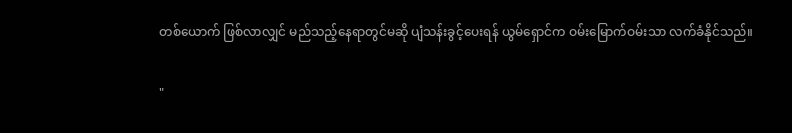တစ်ယောက် ဖြစ်လာလျှင် မည်သည့်နေရာတွင်မဆို ပျံသန်းခွင့်ပေးရန် ယွမ်ရှောင်က ဝမ်းမြောက်ဝမ်းသာ လက်ခံနိုင်သည်။

"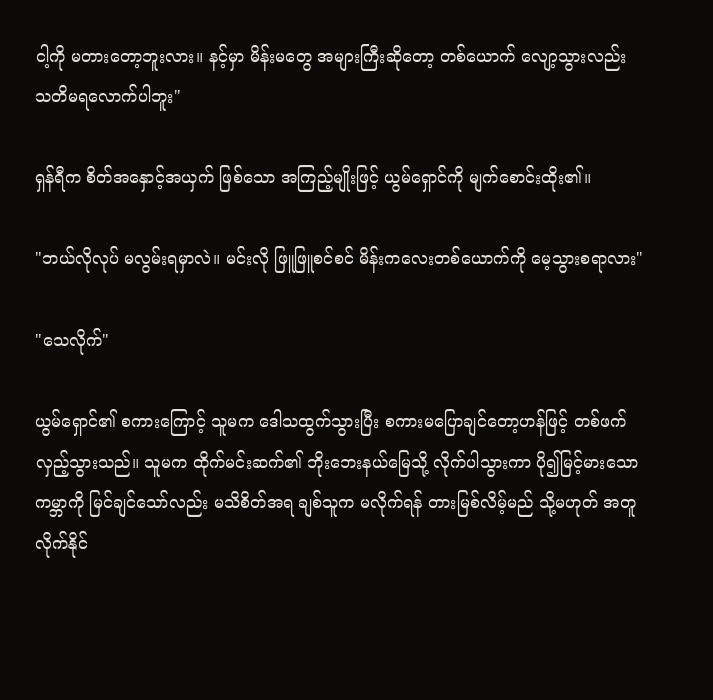ငါ့ကို မတားတော့ဘူးလား။ နင့်မှာ မိန်းမတွေ အများကြီးဆိုတော့ တစ်ယောက် လျော့သွားလည်း သတိမရလောက်ပါဘူး"

ရှန်ရီက စိတ်အနှောင့်အယှက် ဖြစ်သော အကြည့်မျိုးဖြင့် ယွမ်ရှောင်ကို မျက်စောင်းထိုး၏။

"ဘယ်လိုလုပ် မလွမ်းရမှာလဲ။ မင်းလို ဖြူဖြူစင်စင် မိန်းကလေးတစ်ယောက်ကို မေ့သွားစရာလား"

"သေလိုက်"

ယွမ်ရှောင်၏ စကားကြောင့် သူမက ဒေါသထွက်သွားပြီး စကားမပြောချင်တော့ဟန်ဖြင့် တစ်ဖက်လှည့်သွားသည်။ သူမက ထိုက်မင်းဆက်၏ ဘိုးဘေးနယ်မြေသို့ လိုက်ပါသွားကာ ပို၍မြင့်မားသော ကမ္ဘာကို မြင်ချင်သော်လည်း မသိစိတ်အရ ချစ်သူက မလိုက်ရန် တားမြစ်လိမ့်မည် သို့မဟုတ် အတူလိုက်နိုင်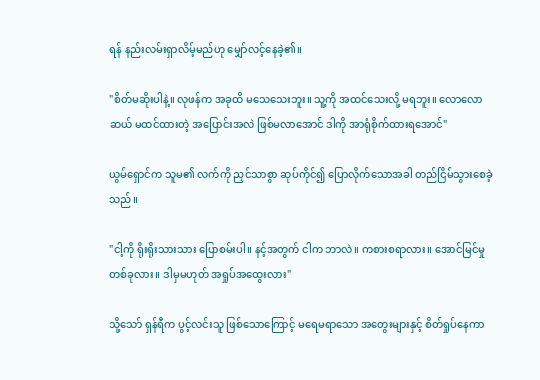ရန် နည်းလမ်းရှာလိမ့်မည်ဟု မျှော်လင့်နေခဲ့၏။

"စိတ်မဆိုးပါနဲ့။ လုဖန်က အခုထိ မသေသေးဘူး။ သူ့ကို အထင်သေးလို့ မရဘူး။ လောလောဆယ် မထင်ထားတဲ့ အပြောင်းအလဲ ဖြစ်မလာအောင် ဒါကို အာရုံစိုက်ထားရအောင်"

ယွမ်ရှောင်က သူမ၏ လက်ကို ညှင်သာစွာ ဆုပ်ကိုင်၍ ပြောလိုက်သောအခါ တည်ငြိမ်သွားစေခဲ့သည်။

"ငါ့ကို ရိုးရိုးသားသား ပြောစမ်းပါ။ နင့်အတွက် ငါက ဘာလဲ။ ကစားစရာလား။ အောင်မြင်မှုတစ်ခုလား။ ဒါမှမဟုတ် အရှုပ်အထွေးလား"

သို့သော် ရှန်ရီက ပွင့်လင်းသူ ဖြစ်သောကြောင့် မရေမရာသော အတွေးများနှင့် စိတ်ရှုပ်နေကာ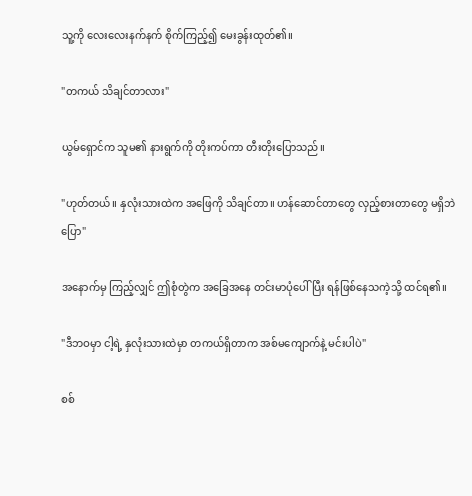သူ့ကို လေးလေးနက်နက် စိုက်ကြည့်၍ မေးခွန်းထုတ်၏။

"တကယ် သိချင်တာလား"

ယွမ်ရှောင်က သူမ၏ နားရွက်ကို တိုးကပ်ကာ တီးတိုးပြောသည်။

"ဟုတ်တယ်။ နှလုံးသားထဲက အဖြေကို သိချင်တာ။ ဟန်ဆောင်တာတွေ လှည့်စားတာတွေ မရှိဘဲ ပြော"

အနောက်မှ ကြည့်လျှင် ဤစုံတွဲက အခြေအနေ တင်းမာပုံပေါ်ပြီး ရန်ဖြစ်နေသကဲ့သို့ ထင်ရ၏။

"ဒီဘဝမှာ ငါ့ရဲ့ နှလုံးသားထဲမှာ တကယ်ရှိတာက အစ်မကျောက်နဲ့ မင်းပါပဲ"

စစ်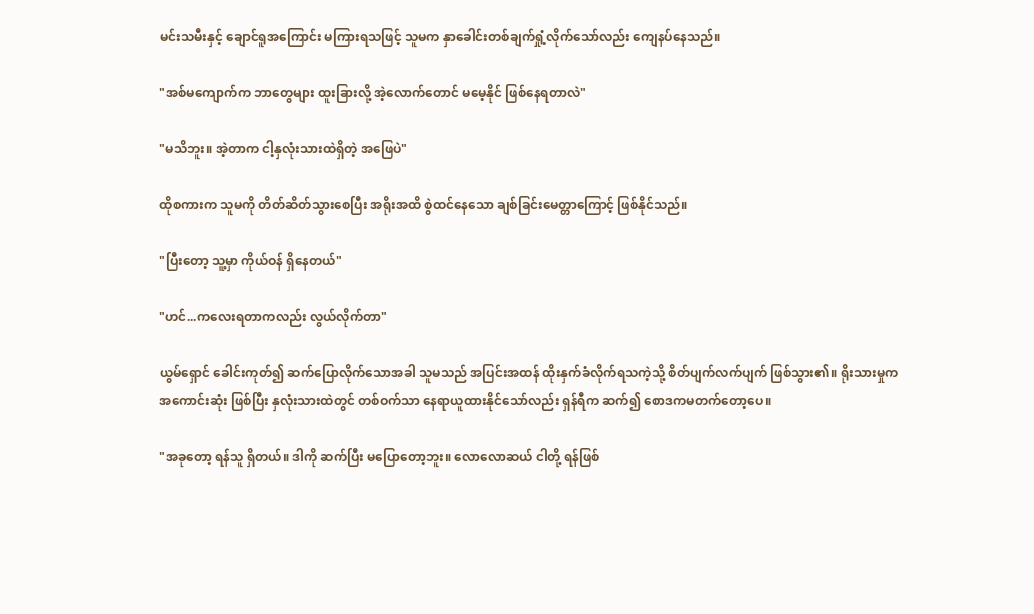မင်းသမီးနှင့် ချောင်ရူအကြောင်း မကြားရသဖြင့် သူမက နှာခေါင်းတစ်ချက်ရှုံ့လိုက်သော်လည်း ကျေနပ်နေသည်။

"အစ်မကျောက်က ဘာတွေများ ထူးခြားလို့ အဲ့လောက်တောင် မမေ့နိုင် ဖြစ်နေရတာလဲ"

"မသိဘူး။ အဲ့တာက ငါ့နှလုံးသားထဲရှိတဲ့ အဖြေပဲ"

ထိုစကားက သူမကို တိတ်ဆိတ်သွားစေပြီး အရိုးအထိ စွဲထင်နေသော ချစ်ခြင်းမေတ္တာကြောင့် ဖြစ်နိုင်သည်။

"ပြီးတော့ သူ့မှာ ကိုယ်ဝန် ရှိနေတယ်"

"ဟင်...ကလေးရတာကလည်း လွယ်လိုက်တာ"

ယွမ်ရှောင် ခေါင်းကုတ်၍ ဆက်ပြောလိုက်သောအခါ သူမသည် အပြင်းအထန် ထိုးနှက်ခံလိုက်ရသကဲ့သို့ စိတ်ပျက်လက်ပျက် ဖြစ်သွား၏။ ရိုးသားမှုက အကောင်းဆုံး ဖြစ်ပြီး နှလုံးသားထဲတွင် တစ်ဝက်သာ နေရာယူထားနိုင်သော်လည်း ရှန်ရီက ဆက်၍ စောဒကမတက်တော့ပေ။

"အခုတော့ ရန်သူ ရှိတယ်။ ဒါကို ဆက်ပြီး မပြောတော့ဘူး။ လောလောဆယ် ငါတို့ ရန်ဖြစ်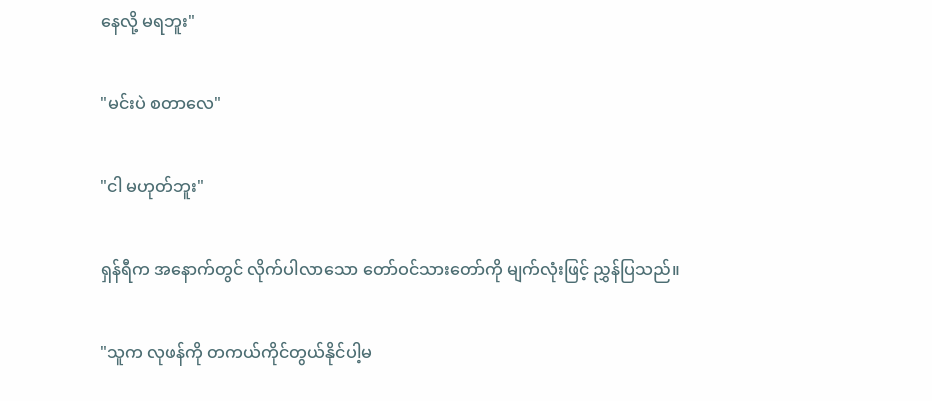နေလို့ မရဘူး"

"မင်းပဲ စတာလေ"

"ငါ မဟုတ်ဘူး"

ရှန်ရီက အနောက်တွင် လိုက်ပါလာသော တော်ဝင်သားတော်ကို မျက်လုံးဖြင့် ညွှန်ပြသည်။

"သူက လုဖန်ကို တကယ်ကိုင်တွယ်နိုင်ပါ့မ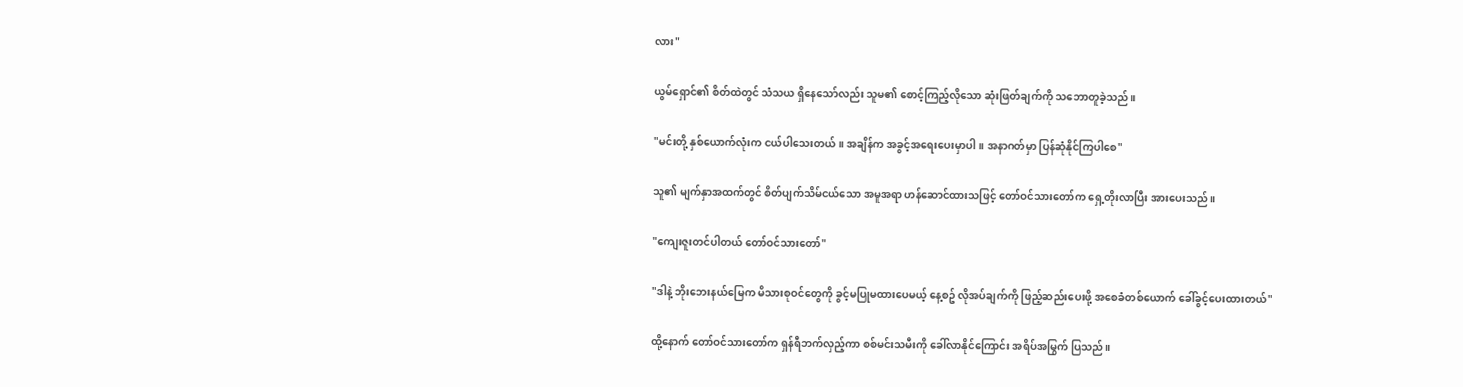လား"

ယွမ်ရှောင်၏ စိတ်ထဲတွင် သံသယ ရှိနေသော်လည်း သူမ၏ စောင့်ကြည့်လိုသော ဆုံးဖြတ်ချက်ကို သဘောတူခဲ့သည်။

"မင်းတို့ နှစ်ယောက်လုံးက ငယ်ပါသေးတယ်။ အချိန်က အခွင့်အရေးပေးမှာပါ။ အနာဂတ်မှာ ပြန်ဆုံနိုင်ကြပါစေ"

သူ၏ မျက်နှာအထက်တွင် စိတ်ပျက်သိမ်ငယ်သော အမူအရာ ဟန်ဆောင်ထားသဖြင့် တော်ဝင်သားတော်က ရှေ့တိုးလာပြီး အားပေးသည်။

"ကျေးဇူးတင်ပါတယ် တော်ဝင်သားတော်"

"ဒါနဲ့ ဘိုးဘေးနယ်မြေက မိသားစုဝင်တွေကို ခွင့်မပြုမထားပေမယ့် နေ့စဥ် လိုအပ်ချက်ကို ဖြည့်ဆည်းပေးဖို့ အစေခံတစ်ယောက် ခေါ်ခွင့်ပေးထားတယ်"

ထို့နောက် တော်ဝင်သားတော်က ရှန်ရီဘက်လှည့်ကာ စစ်မင်းသမီးကို ခေါ်လာနိုင်ကြောင်း အရိပ်အမြွက် ပြသည်။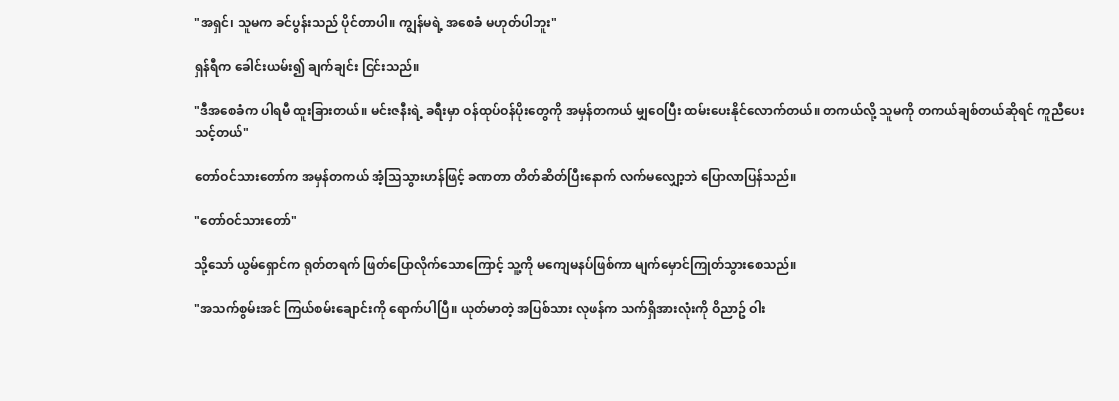"အရှင်၊ သူမက ခင်ပွန်းသည် ပိုင်တာပါ။ ကျွန်မရဲ့ အစေခံ မဟုတ်ပါဘူး"

ရှန်ရီက ခေါင်းယမ်း၍ ချက်ချင်း ငြင်းသည်။

"ဒီအစေခံက ပါရမီ ထူးခြားတယ်။ မင်းဇနီးရဲ့ ခရီးမှာ ဝန်ထုပ်ဝန်ပိုးတွေကို အမှန်တကယ် မျှဝေပြီး ထမ်းပေးနိုင်လောက်တယ်။ တကယ်လို့ သူမကို တကယ်ချစ်တယ်ဆိုရင် ကူညီပေးသင့်တယ်"

တော်ဝင်သားတော်က အမှန်တကယ် အံ့သြသွားဟန်ဖြင့် ခဏတာ တိတ်ဆိတ်ပြီးနောက် လက်မလျှော့ဘဲ ပြောလာပြန်သည်။

"တော်ဝင်သားတော်"

သို့သော် ယွမ်ရှောင်က ရုတ်တရက် ဖြတ်ပြောလိုက်သောကြောင့် သူ့ကို မကျေမနပ်ဖြစ်ကာ မျက်မှောင်ကြုတ်သွားစေသည်။

"အသက်စွမ်းအင် ကြယ်စမ်းချောင်းကို ရောက်ပါပြီ။ ယုတ်မာတဲ့ အပြစ်သား လုဖန်က သက်ရှိအားလုံးကို ဝိညာဥ် ဝါး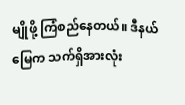မျိုဖို့ ကြံစည်နေတယ်။ ဒီနယ်မြေက သက်ရှိအားလုံး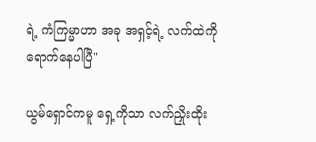ရဲ့ ကံကြမ္မာဟာ အခု အရှင့်ရဲ့ လက်ထဲကို ရောက်နေပါပြီ"

ယွမ်ရှောင်ကမူ ရှေ့ကိုသာ လက်ညှိုးထိုး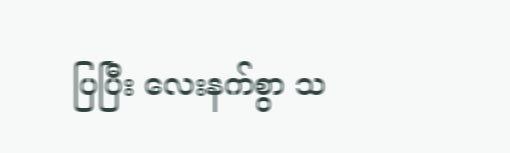ပြပြီး လေးနက်စွာ သ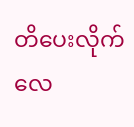တိပေးလိုက်လေ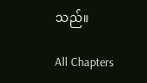သည်။

All Chapters